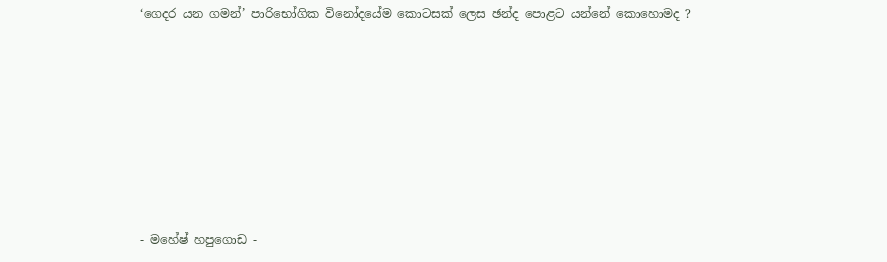‘ගෙදර යන ගමන්’ පාරිභෝගික විනෝදයේම කොටසක් ලෙස ඡන්ද පොළට යන්නේ කොහොමද ?










- මහේෂ් හපුගොඩ -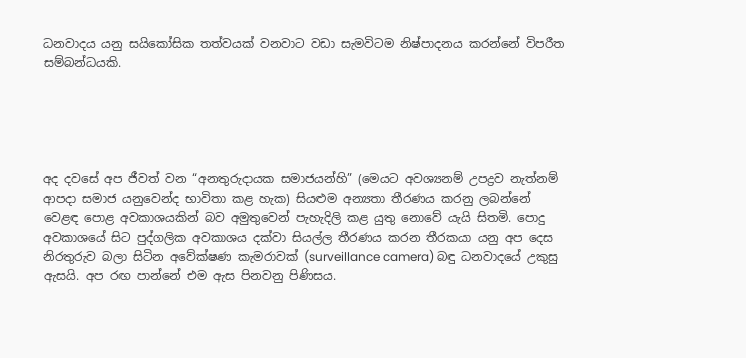ධනවාදය යනු සයිකෝසික තත්වයක් වනවාට වඩා සැමවිටම නිෂ්පාදනය කරන්නේ විපරීත සම්බන්ධයකි.





අද දවසේ අප ජීවත් වන “අනතුරුදායක සමාජයන්හි” (මෙයට අවශ්‍යනම් උපද්‍රව නැත්නම් ආපදා සමාජ යනුවෙන්ද භාවිතා කළ හැක) සියළුම අන්‍යතා තීරණය කරනු ලබන්නේ වෙළඳ පොළ අවකාශයකින් බව අමුතුවෙන් පැහැදිලි කළ යුතු නොවේ යැයි සිතමි. පොදු අවකාශයේ සිට පුද්ගලික අවකාශය දක්වා සියල්ල තීරණය කරන තීරකයා යනු අප දෙස නිරතුරුව බලා සිටින අවේක්ෂණ කැමරාවක් (surveillance camera) බඳු ධනවාදයේ උකුසු ඇසයි. අප රඟ පාන්නේ එම ඇස පිනවනු පිණිසය.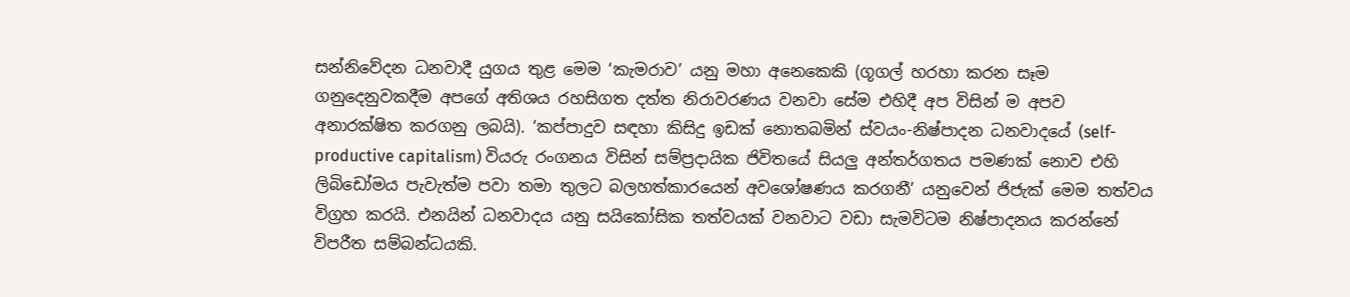සන්නිවේදන ධනවාදී යුගය තුළ මෙම ‘කැමරාව’ යනු මහා අනෙකෙකි (ගූගල් හරහා කරන සෑම ගනුදෙනුවකදීම අපගේ අතිශය රහසිගත දත්ත නිරාවරණය වනවා සේම එහිදී අප විසින් ම අපව අනාරක්ෂිත කරගනු ලබයි). ‘කප්පාදුව සඳහා කිසිදු ඉඩක් නොතබමින් ස්වයං-නිෂ්පාදන ධනවාදයේ (self-productive capitalism) වියරු රංගනය විසින් සම්ප්‍රදායික ජිවිතයේ සියලු අන්තර්ගතය පමණක් නොව එහි ලිබිඩෝමය පැවැත්ම පවා තමා තුලට බලහත්කාරයෙන් අවශෝෂණය කරගනී’ යනුවෙන් ජිජැක් මෙම තත්වය විග්‍රහ කරයි. එනයින් ධනවාදය යනු සයිකෝසික තත්වයක් වනවාට වඩා සැමවිටම නිෂ්පාදනය කරන්නේ විපරීත සම්බන්ධයකි.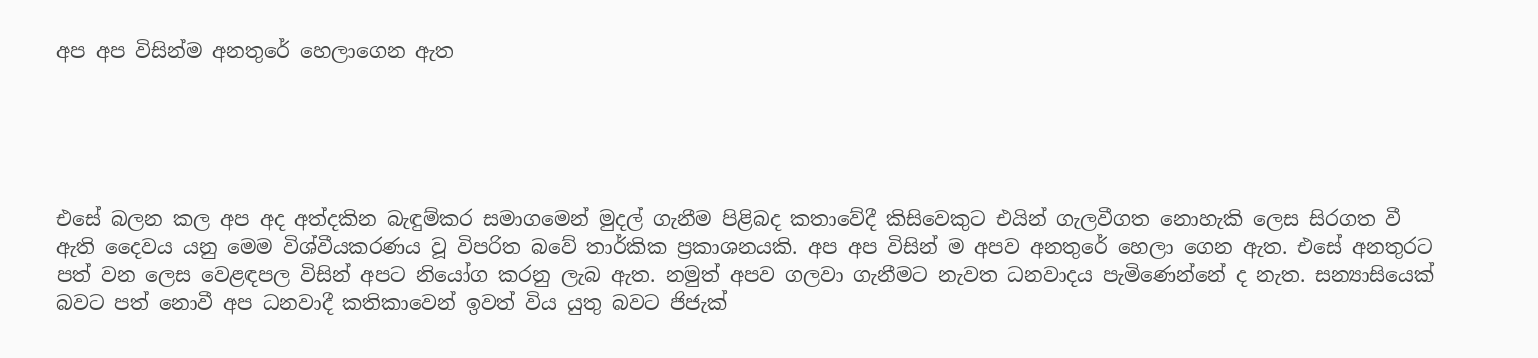අප අප විසින්ම අනතුරේ හෙලාගෙන ඇත





එසේ බලන කල අප අද අත්දකින බැඳුම්කර සමාගමෙන් මුදල් ගැනීම පිළිබද කතාවේදී කිසිවෙකුට එයින් ගැලවීගත නොහැකි ලෙස සිරගත වී ඇති දෛවය යනු මෙම විශ්වීයකරණය වූ විපරිත බවේ තාර්කික ප්‍රකාශනයකි. අප අප විසින් ම අපව අනතුරේ හෙලා ගෙන ඇත. එසේ අනතුරට පත් වන ලෙස වෙළඳපල විසින් අපට නියෝග කරනු ලැබ ඇත. නමුත් අපව ගලවා ගැනීමට නැවත ධනවාදය පැමිණෙන්නේ ද නැත. සන්‍යාසියෙක් බවට පත් නොවී අප ධනවාදී කතිකාවෙන් ඉවත් විය යුතු බවට ජිජැක්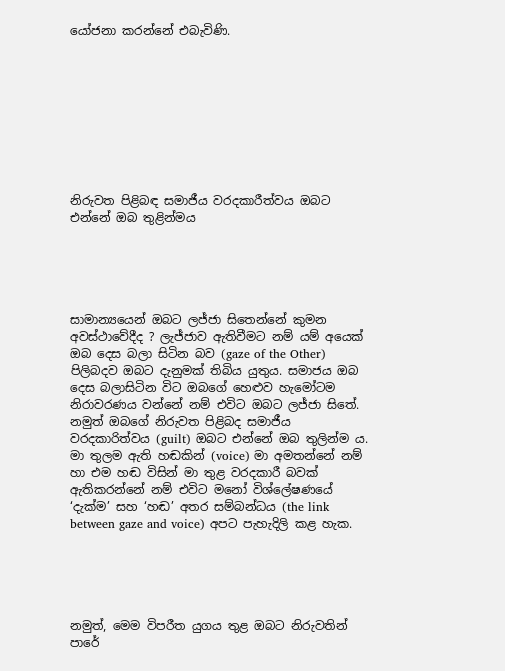යෝජනා කරන්නේ එබැවිණි.









නිරුවත පිළිබඳ සමාජීය වරදකාරීත්වය ඔබට එන්නේ ඔබ තුළින්මය





සාමාන්‍යයෙන් ඔබට ලජ්ජා සිතෙන්නේ කුමන අවස්ථාවේදීද ? ලැජ්ජාව ඇතිවීමට නම් යම් අයෙක් ඔබ දෙස බලා සිටින බව (gaze of the Other) පිලිබදව ඔබට දැනුමක් තිබිය යුතුය. සමාජය ඔබ දෙස බලාසිටින විට ඔබගේ හෙළුව හැමෝටම නිරාවරණය වන්නේ නම් එවිට ඔබට ලජ්ජා සිතේ. නමුත් ඔබගේ නිරුවත පිළිබද සමාජීය වරදකාරිත්වය (guilt) ඔබට එන්නේ ඔබ තුලින්ම ය. මා තුලම ඇති හඬකින් (voice) මා අමතන්නේ නම් හා එම හඬ විසින් මා තුළ වරදකාරී බවක් ඇතිකරන්නේ නම් එවිට මනෝ විශ්ලේෂණයේ ‘දැක්ම’ සහ ‘හඬ’ අතර සම්බන්ධය (the link between gaze and voice) අපට පැහැදිලි කළ හැක.





නමුත්, මෙම විපරීත යුගය තුළ ඔබට නිරුවතින් පාරේ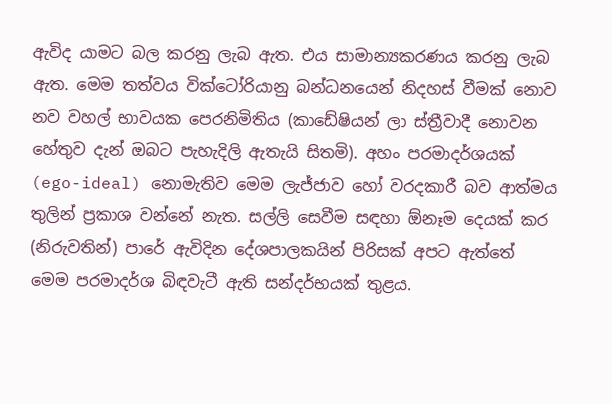ඇවිද යාමට බල කරනු ලැබ ඇත. එය සාමාන්‍යකරණය කරනු ලැබ ඇත. මෙම තත්වය වික්ටෝරියානු බන්ධනයෙන් නිදහස් වීමක් නොව නව වහල් භාවයක පෙරනිමිතිය (කාඩේෂියන් ලා ස්ත්‍රීවාදී නොවන හේතුව දැන් ඔබට පැහැදිලි ඇතැයි සිතමි). අහං පරමාදර්ශයක් (ego-ideal) නොමැතිව මෙම ලැජ්ජාව හෝ වරදකාරී බව ආත්මය තුලින් ප්‍රකාශ වන්නේ නැත. සල්ලි සෙවීම සඳහා ඕනෑම දෙයක් කර (නිරුවතින්) පාරේ ඇවිදින දේශපාලකයින් පිරිසක් අපට ඇත්තේ මෙම පරමාදර්ශ බිඳවැටී ඇති සන්දර්භයක් තුළය.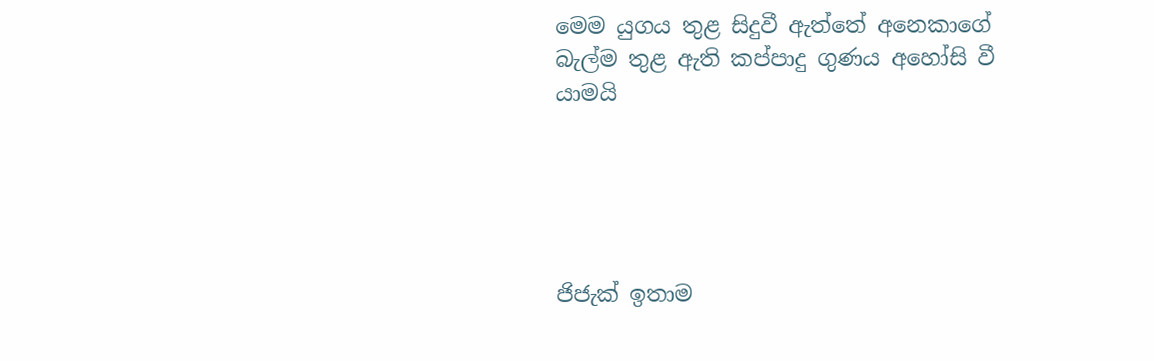මෙම යුගය තුළ සිදුවී ඇත්තේ අනෙකාගේ බැල්ම තුළ ඇති කප්පාදු ගුණය අහෝසි වී යාමයි





ජිජැක් ඉතාම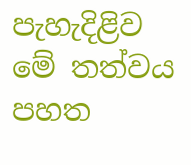පැහැදිළිව මේ තත්වය පහත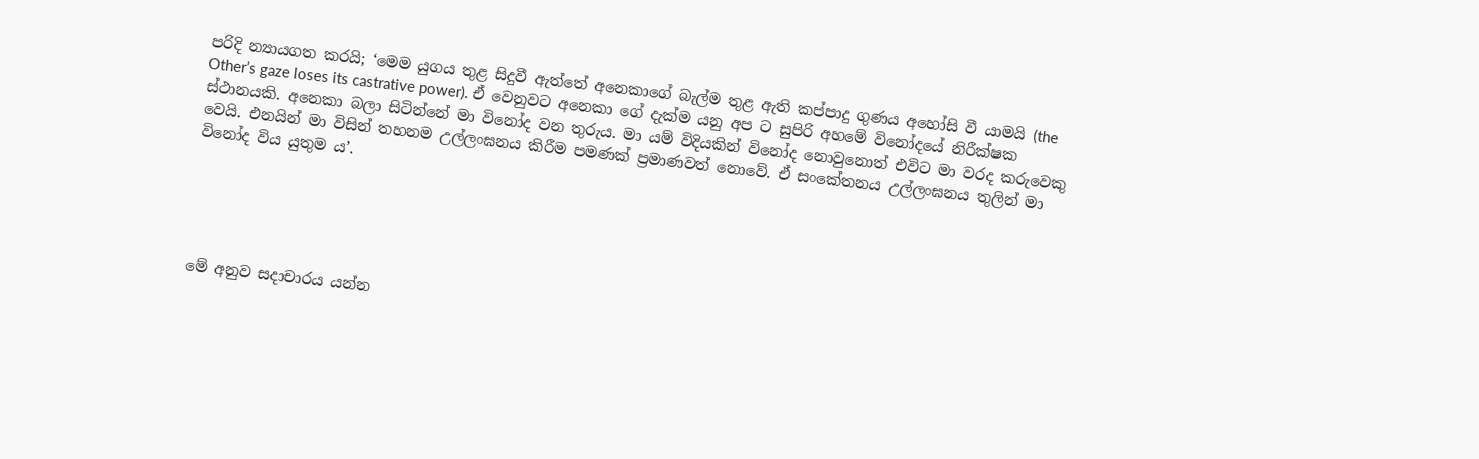පරිදි න්‍යායගත කරයි; ‘මෙම යුගය තුළ සිදුවී ඇත්තේ අනෙකාගේ බැල්ම තුළ ඇති කප්පාදු ගුණය අහෝසි වී යාමයි (the Other’s gaze loses its castrative power). ඒ වෙනුවට අනෙකා ගේ දැක්ම යනු අප ට සුපිරි අහමේ විනෝදයේ නිරීක්ෂක ස්ථානයකි. අනෙකා බලා සිටින්නේ මා විනෝද වන තුරුය. මා යම් විදියකින් විනෝද නොවුනොත් එවිට මා වරද කරුවෙකු වෙයි. එනයින් මා විසින් තහනම උල්ලංඝනය කිරීම පමණක් ප්‍රමාණවත් නොවේ. ඒ සංකේතනය උල්ලංඝනය තුලින් මා විනෝද විය යුතුම ය’.





මේ අනුව සදාචාරය යන්න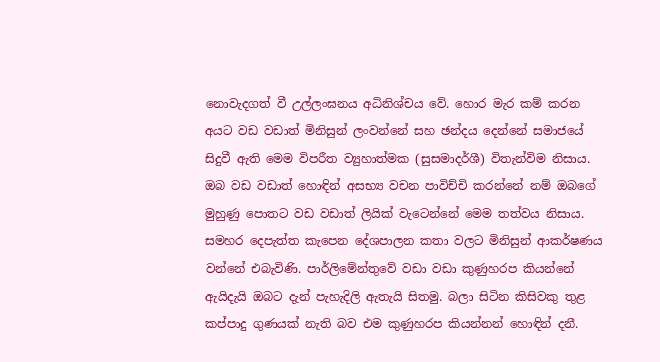නොවැදගත් වී උල්ලංඝනය අධිනිශ්චය වේ. හොර මැර කම් කරන අයට වඩ වඩාත් මිනිසුන් ලංවන්නේ සහ ඡන්දය දෙන්නේ සමාජයේ සිදුවී ඇති මෙම විපරීත ව්‍යුහාත්මක (සුසමාදර්ශී) විතැන්විම නිසාය. ඔබ වඩ වඩාත් හොඳින් අසභ්‍ය වචන පාවිච්චි කරන්නේ නම් ඔබගේ මුහුණු පොතට වඩ වඩාත් ලියික් වැටෙන්නේ මෙම තත්වය නිසාය. සමහර දෙපැත්ත කැපෙන දේශපාලන කතා වලට මිනිසුන් ආකර්ෂණය වන්නේ එබැවිණි. පාර්ලිමේන්තුවේ වඩා වඩා කුණුහරප කියන්නේ ඇයිදැයි ඔබට දැන් පැහැදිලි ඇතැයි සිතමු. බලා සිටින කිසිවකු තුළ කප්පාදු ගුණයක් නැති බව එම කුණුහරප කියන්නන් හොඳින් දනී.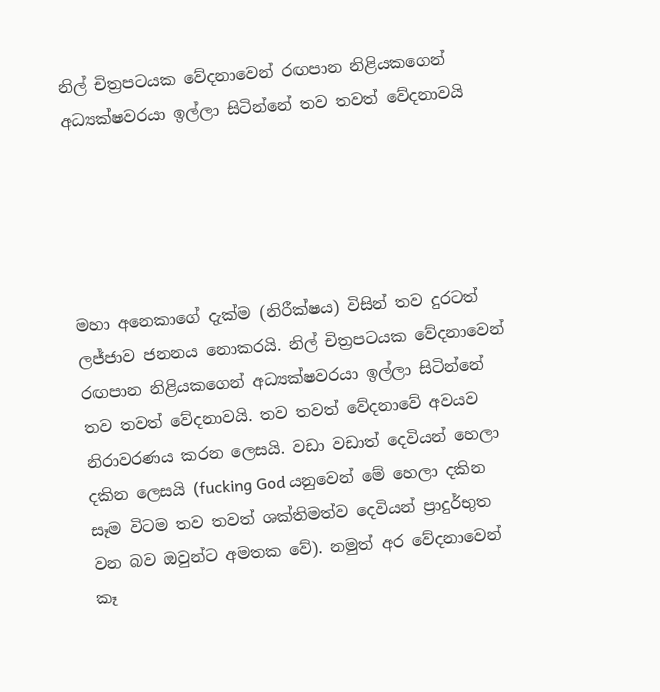නිල් චිත්‍රපටයක වේදනාවෙන් රඟපාන නිළියකගෙන් අධ්‍යක්ෂවරයා ඉල්ලා සිටින්නේ තව තවත් වේදනාවයි





මහා අනෙකාගේ දැක්ම (නිරීක්ෂය) විසින් තව දුරටත් ලජ්ජාව ජනනය නොකරයි. නිල් චිත්‍රපටයක වේදනාවෙන් රඟපාන නිළියකගෙන් අධ්‍යක්ෂවරයා ඉල්ලා සිටින්නේ තව තවත් වේදනාවයි. තව තවත් වේදනාවේ අවයව නිරාවරණය කරන ලෙසයි. වඩා වඩාත් දෙවියන් හෙලා දකින ලෙසයි (fucking God යනුවෙන් මේ හෙලා දකින සෑම විටම තව තවත් ශක්තිමත්ව දෙවියන් ප්‍රාදුර්භුත වන බව ඔවුන්ට අමතක වේ). නමුත් අර වේදනාවෙන් කෑ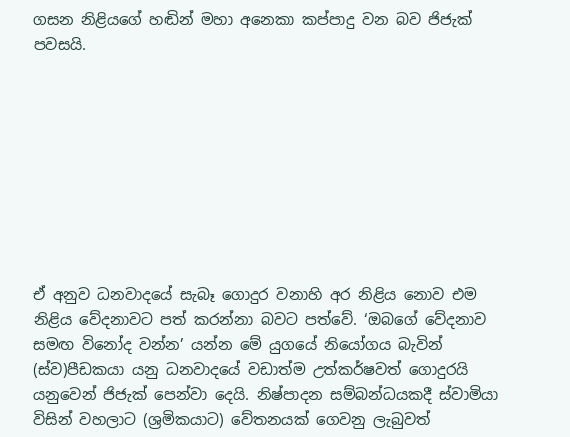ගසන නිළියගේ හඬින් මහා අනෙකා කප්පාදු වන බව ජිජැක් පවසයි.









ඒ අනුව ධනවාදයේ සැබෑ ගොදුර වනාහි අර නිළිය නොව එම නිළිය වේදනාවට පත් කරන්නා බවට පත්වේ. ‘ඔබගේ වේදනාව සමඟ විනෝද වන්න’ යන්න මේ යුගයේ නියෝගය බැවින් (ස්ව)පීඩකයා යනු ධනවාදයේ වඩාත්ම උත්කර්ෂවත් ගොදුරයි යනුවෙන් ජිජැක් පෙන්වා දෙයි. නිෂ්පාදන සම්බන්ධයකදී ස්වාමියා විසින් වහලාට (ශ්‍රමිකයාට) වේතනයක් ගෙවනු ලැබුවත්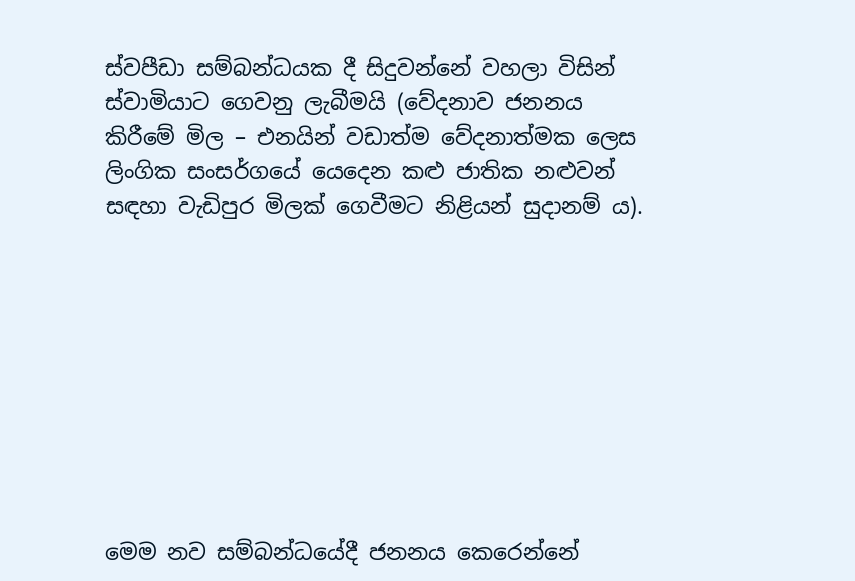ස්වපීඩා සම්බන්ධයක දී සිදුවන්නේ වහලා විසින් ස්වාමියාට ගෙවනු ලැබීමයි (වේදනාව ජනනය කිරීමේ මිල – එනයින් වඩාත්ම වේදනාත්මක ලෙස ලිංගික සංසර්ගයේ යෙදෙන කළු ජාතික නළුවන් සඳහා වැඩිපුර මිලක් ගෙවීමට නිළියන් සුදානම් ය).









මෙම නව සම්බන්ධයේදී ජනනය කෙරෙන්නේ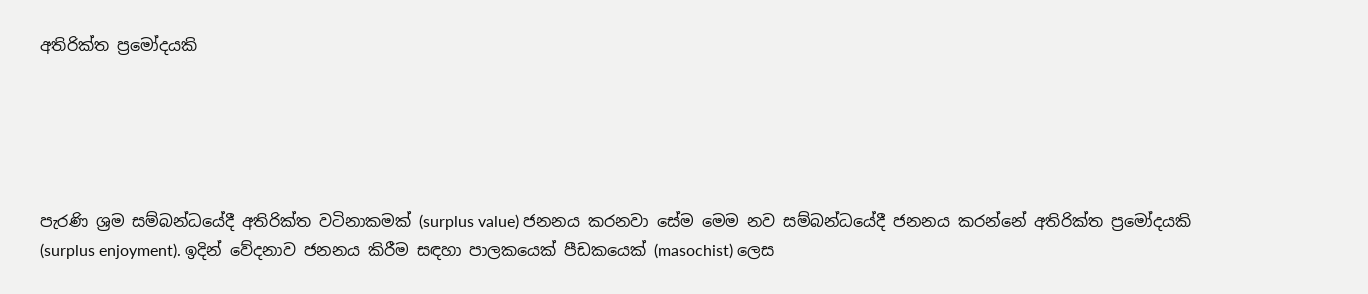අතිරික්ත ප්‍රමෝදයකි





පැරණි ශ්‍රම සම්බන්ධයේදී අතිරික්ත වටිනාකමක් (surplus value) ජනනය කරනවා සේම මෙම නව සම්බන්ධයේදී ජනනය කරන්නේ අතිරික්ත ප්‍රමෝදයකි (surplus enjoyment). ඉදින් වේදනාව ජනනය කිරීම සඳහා පාලකයෙක් පීඩකයෙක් (masochist) ලෙස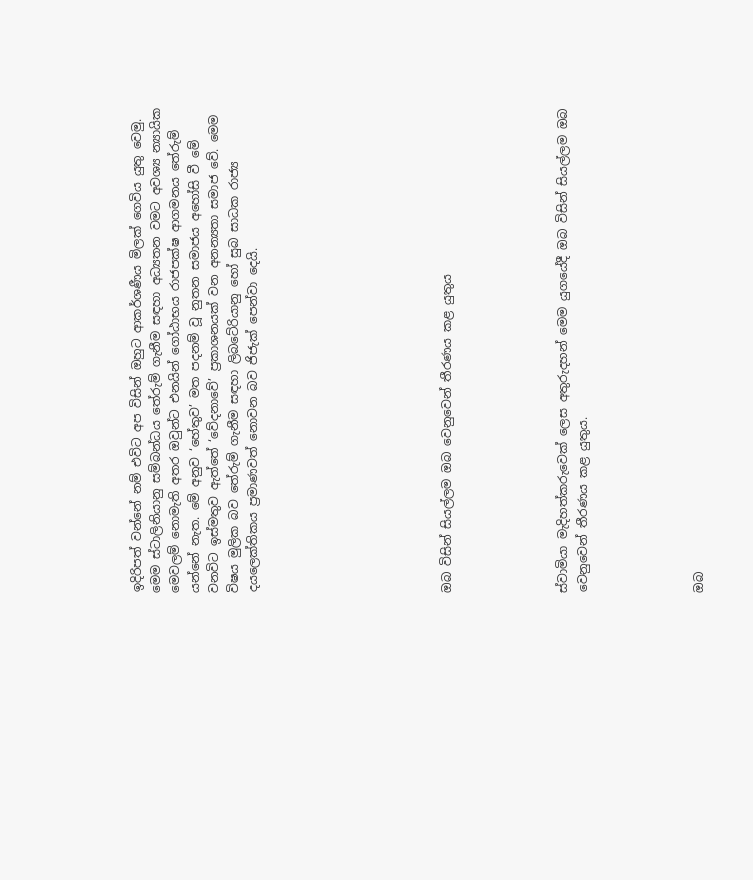ඉදිරිපත් වන්නේ නම් එවිට අප විසින් ඔහුට ආකර්ශණීය මිලක් ගෙවිය යුතු වෙමු. මෙම ස්ටාලිනියානු සම්බන්ධය තේරුම් ගැනීම සඳහා අධ්‍යතන වමට අවශ්‍ය න්‍යායික මෙවලම් නොමැති අතර ඔවුන්ට එනයින් ගෝඨාභය රාජපක්ෂ ආගමනය තේරුම් යන්නේ නැත. මේ අනුව ‘හේතුව’ මත පදනම් වූ නුතන සමාජය අහෝසි වී මේ වනවිට ඉස්මතුව ඇත්තේ ‘වේදනාවේ’ ප්‍රකාශනයක් වන අනන්‍යතා සමාජ වේ. මෙම විෂය මුලික බව තේරුම් ගැනීම සඳහා ලිබටේරියානු හෝ සුබ සාධක රාජ්‍ය දයලෙක්තිකය ප්‍රමාණවත් නොවන බව ජිජැක් පෙන්වා දෙයි.









ඔබ විසින් සියල්ලම ඔබ වෙනුවෙන් තීරණය කළ යුතුය





ස්වාමියා මැදිහත්කරුවෙක් ලෙස අතුරුදහන් මෙම යුගයේදී ඔබ විසින් සියල්ලම ඔබ වෙනුවෙන් තීරණය කළ යුතුය.





ඔබ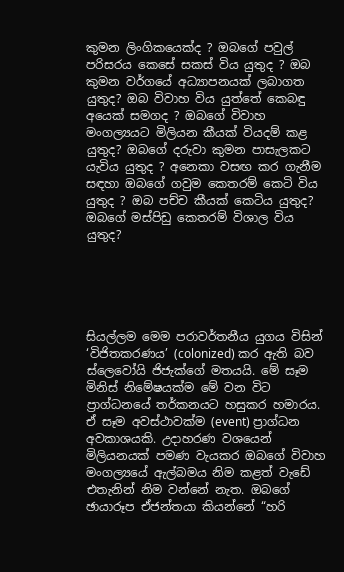කුමන ලිංගිකයෙක්ද ? ඔබගේ පවුල් පරිසරය කෙසේ සකස් විය යුතුද ? ඔබ කුමන වර්ගයේ අධ්‍යාපනයක් ලබාගත යුතුද? ඔබ විවාහ විය යුත්තේ කෙබඳු අයෙක් සමගද ? ඔබගේ විවාහ මංගල්‍යයට මිලියන කීයක් වියදම් කළ යුතුද? ඔබගේ දරුවා කුමන පාසැලකට යැවිය යුතුද ? අනෙකා වසඟ කර ගැනීම සඳහා ඔබගේ ගවුම කෙතරම් කෙටි විය යුතුද ? ඔබ පච්ච කීයක් කෙටිය යුතුද? ඔබගේ මස්පිඩු කෙතරම් විශාල විය යුතුද?





සියල්ලම මෙම පරාවර්තනීය යුගය විසින් ‘විජිතකරණය’ (colonized) කර ඇති බව ස්ලෙවෝයි ජිජැක්ගේ මතයයි. මේ සෑම මිනිස් නිමේෂයක්ම මේ වන විට ප්‍රාග්ධනයේ තර්කනයට හසුකර හමාරය. ඒ සෑම අවස්ථාවක්ම (event) ප්‍රාග්ධන අවකාශයකි. උදාහරණ වශයෙන් මිලියනයක් පමණ වැයකර ඔබගේ විවාහ මංගල්‍යයේ ඇල්බමය නිම කළත් වැඩේ එතැනින් නිම වන්නේ නැත. ඔබගේ ඡායාරූප ඒජන්තයා කියන්නේ “හරි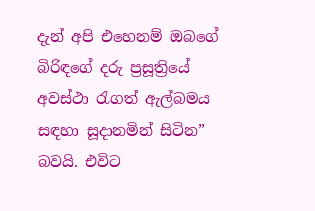දැන් අපි එහෙනම් ඔබගේ බිරිඳගේ දරු ප්‍රසූත්‍රියේ අවස්ථා රැගත් ඇල්බමය සඳහා සූදානමින් සිටින” බවයි. එවිට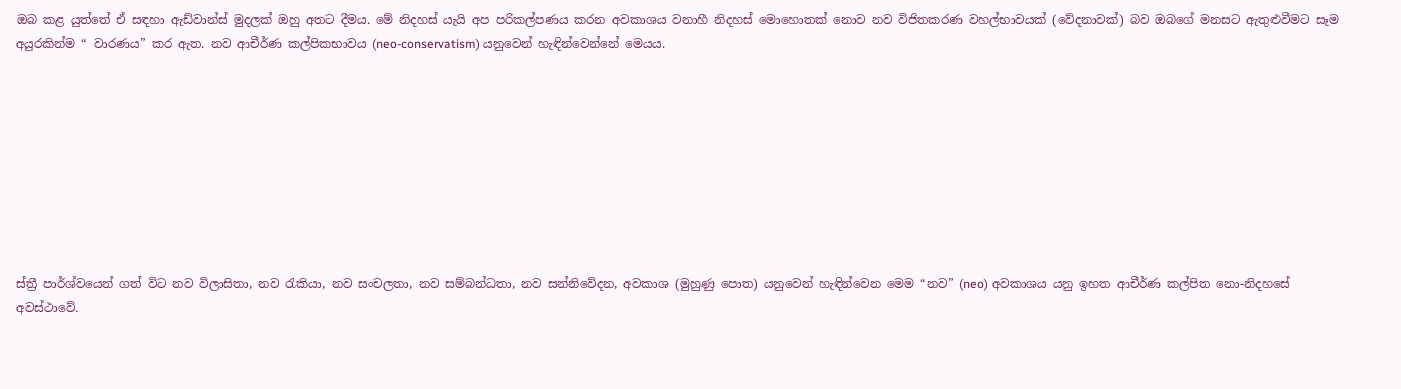ඔබ කළ යුත්තේ ඒ සඳහා ඇඩ්වාන්ස් මුදලක් ඔහු අතට දීමය. මේ නිදහස් යැයි අප පරිකල්පණය කරන අවකාශය වනාහී නිදහස් මොහොතක් නොව නව විජිතකරණ වහල්භාවයක් (වේදනාවක්) බව ඔබගේ මනසට ඇතුළුවීමට සෑම අයුරකින්ම “ වාරණය” කර ඇත. නව ආචීර්ණ කල්පිකභාවය (neo-conservatism) යනුවෙන් හැඳින්වෙන්නේ මෙයය.









ස්ත්‍රී පාර්ශ්වයෙන් ගත් විට නව විලාසිතා, නව රැකියා, නව සංචලතා, නව සම්බන්ධතා, නව සන්නිවේදන, අවකාශ (මුහුණු පොත) යනුවෙන් හැඳින්වෙන මෙම “නව” (neo) අවකාශය යනු ඉහත ආචීර්ණ කල්පිත නො-නිදහසේ අවස්ථාවේ.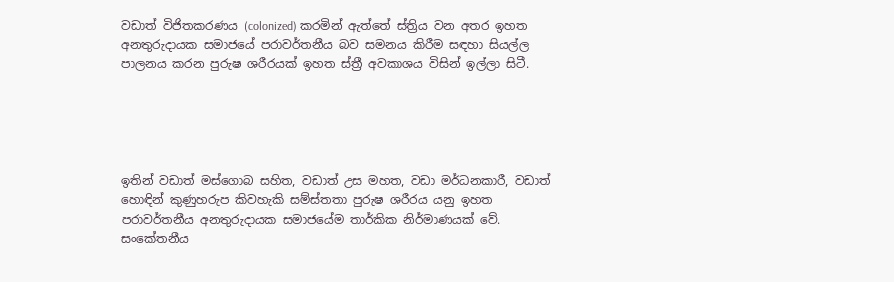වඩාත් විජිතකරණය (colonized) කරමින් ඇත්තේ ස්ත්‍රිය වන අතර ඉහත අනතුරුදායක සමාජයේ පරාවර්තනීය බව සමනය කිරීම සඳහා සියල්ල පාලනය කරන පුරුෂ ශරීරයක් ඉහත ස්ත්‍රී අවකාශය විසින් ඉල්ලා සිටී.





ඉතින් වඩාත් මස්ගොබ සහිත, වඩාත් උස මහත, වඩා මර්ධනකාරී, වඩාත් හොඳින් කුණුහරුප කිවහැකි සම්ස්තතා පුරුෂ ශරීරය යනු ඉහත පරාවර්තනීය අනතුරුදායක සමාජයේම තාර්කික නිර්මාණයක් වේ. සංකේතනීය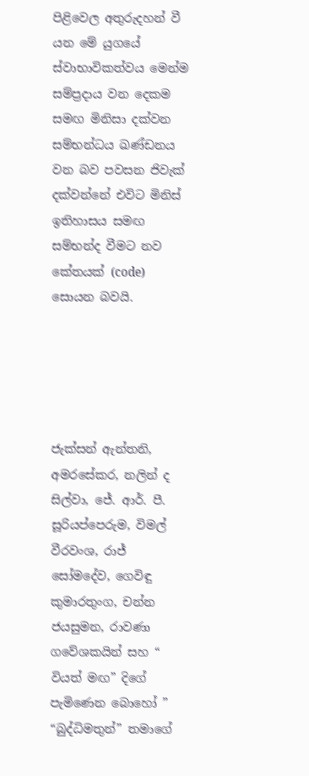පිළිවෙල අතුරුදහන් වී යන මේ යුගයේ ස්වාභාවිකත්වය මෙන්ම සම්ප්‍රදාය වන දෙකම සමඟ මිනිසා දක්වන සම්භන්ධය ඛණ්ඩනය වන බව පවසන ජිවැක් දක්වන්නේ එවිට මිනිස් ඉතිහාසය සමඟ සම්භන්ද වීමට නව කේතයක් (code) සොයන බවයි.





ජැක්සන් ඇන්තනි, අමරසේකර, නලින් ද සිල්වා, ජේ. ආර්. පී. සූරියප්පෙරුම, විමල් වීරවංශ, රාජ් සෝමදේව, ගෙවිඳු කුමාරතුංග, චන්න ජයසුමන, රාවණා ගවේශකයින් සහ “ වියත් මඟ” දිගේ පැමිණෙන බොහෝ ” “බුද්ධිමතුන්” තමාගේ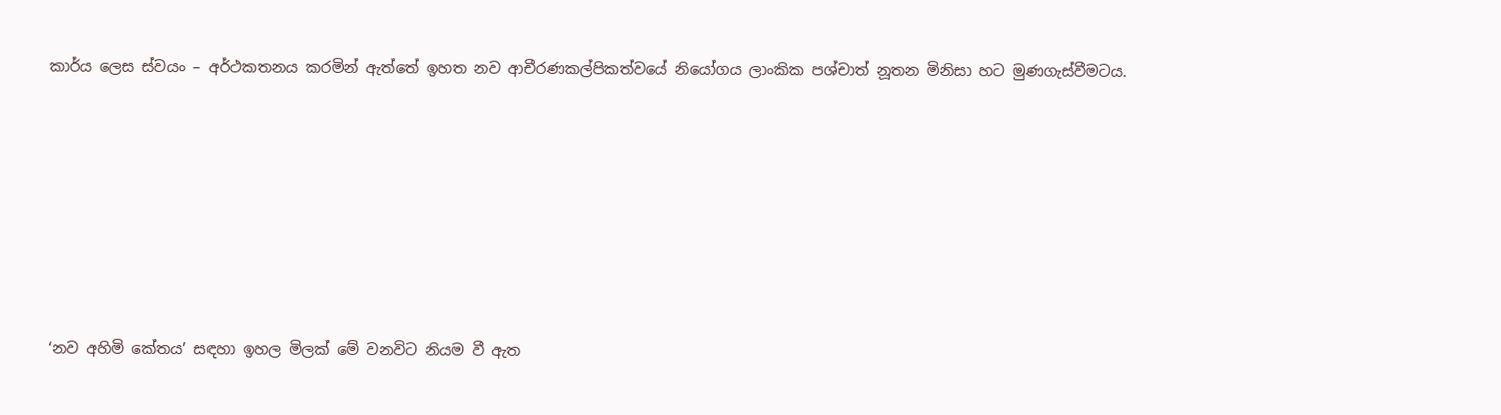කාර්ය ලෙස ස්වයං – අර්ථකතනය කරමින් ඇත්තේ ඉහත නව ආචීරණකල්පිකත්වයේ නියෝගය ලාංකික පශ්චාත් නූතන මිනිසා හට මුණගැස්වීමටය.











‘නව අහිමි කේතය’ සඳහා ඉහල මිලක් මේ වනවිට නියම වී ඇත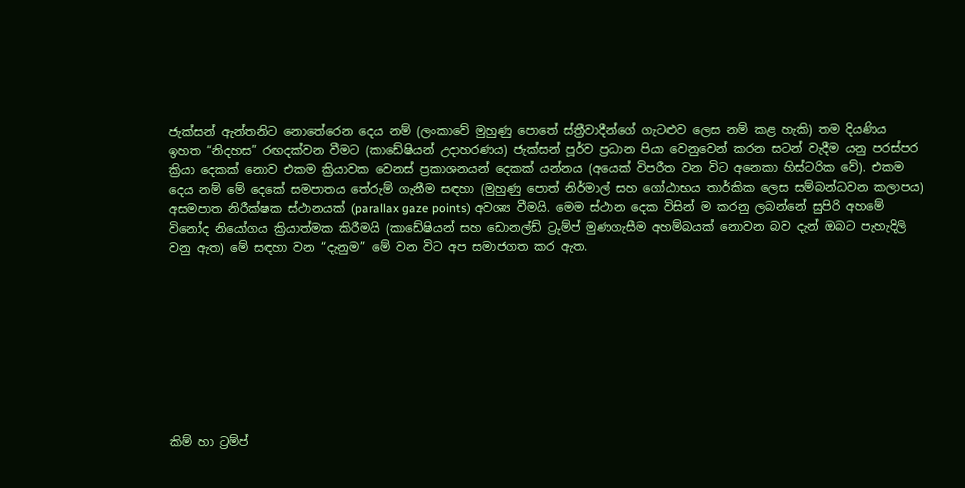ජැක්සන් ඇන්තනිට නොතේරෙන දෙය නම් (ලංකාවේ මුහුණු පොතේ ස්ත්‍රීවාදීන්ගේ ගැටළුව ලෙස නම් කළ හැකි) තම දියණිය ඉහත “නිදහස” රඟදක්වන වීමට (කාඩේෂියන් උදාහරණය) ජැක්සන් පූර්ව ප්‍රධාන පියා වෙනුවෙන් කරන සටන් වැදීම යනු පරස්පර ක්‍රියා දෙකක් නොව එකම ක්‍රියාවක වෙනස් ප්‍රකාශනයන් දෙකක් යන්නය (අයෙක් විපරීත වන විට අනෙකා හිස්ටරික වේ). එකම දෙය නම් මේ දෙකේ සමපාතය තේරුම් ගැනීම සඳහා (මුහුණු පොත් නිර්මාල් සහ ගෝඨාභය තාර්කික ලෙස සම්බන්ධවන කලාපය) අසමපාත නිරීක්ෂක ස්ථානයක් (parallax gaze points) අවශ්‍ය වීමයි. මෙම ස්ථාන දෙක විසින් ම කරනු ලබන්නේ සුපිරි අහමේ විනෝද නියෝගය ක්‍රියාත්මක කිරීමයි (කාඩේෂියන් සහ ඩොනල්ඩ් ට්‍රුම්ප් මුණගැසීම අහම්බයක් නොවන බව දැන් ඔබට පැහැදිලි වනු ඇත) මේ සඳහා වන “දැනුම” මේ වන විට අප සමාජගත කර ඇත.









කිම් හා ට්‍රම්ප්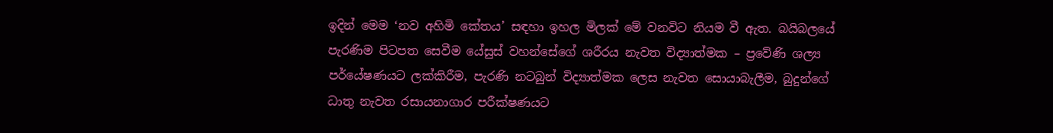ඉදින් මෙම ‘නව අහිමි කේතය’ සඳහා ඉහල මිලක් මේ වනවිට නියම වී ඇත. බයිබලයේ පැරණිම පිටපත සෙවීම යේසුස් වහන්සේගේ ශරීරය නැවත විද්‍යාත්මක – ප්‍රවේණි ශල්‍ය පර්යේෂණයට ලක්කිරීම, පැරණි නටබුන් විද්‍යාත්මක ලෙස නැවත සොයාබැලීම, බුදුන්ගේ ධාතු නැවත රසායනාගාර පරීක්ෂණයට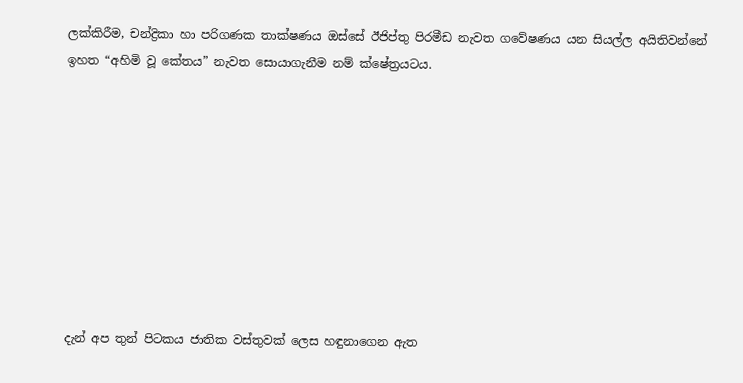ලක්කිරීම, චන්ද්‍රිකා හා පරිගණක තාක්ෂණය ඔස්සේ ඊජිප්තු පිරමීඩ නැවත ගවේෂණය යන සියල්ල අයිතිවන්නේ ඉහත “අහිමි වූ කේතය” නැවත සොයාගැනීම නම් ක්ෂේත්‍රයටය.









දැන් අප තුන් පිටකය ජාතික වස්තුවක් ලෙස හඳුනාගෙන ඇත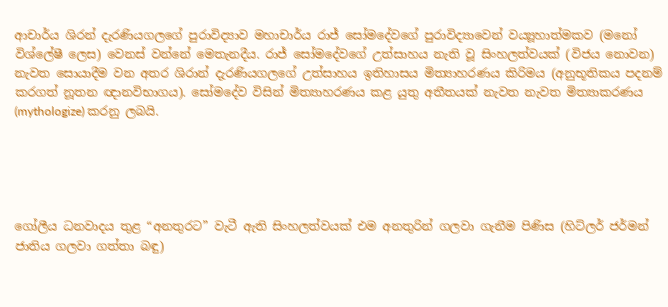ආචාර්ය ශිරන් දැරණියගලගේ පුරාවිද්‍යාව මහාචාර්ය රාජ් සෝමදේවගේ පුරාවිද්‍යාවෙන් වය්‍යූහාත්මකව (මනෝ විශ්ලේෂී ලෙස) වෙනස් වන්නේ මෙතැනදීය. රාජ් සෝමදේවගේ උත්සාහය නැති වූ සිංහලත්වයක් (විජය නොවන) නැවත සොයාදීම වන අතර ශිරාන් දැරණියගලගේ උත්සාහය ඉතිහාසය මිත්‍යාහරණය කිරිමය (අනුභූතිකය පදනම් කරගත් නූතන ඥානවිභාගය). සෝමදේව විසින් මිත්‍යාහරණය කළ යුතු අතීතයක් නැවත නැවත මිත්‍යාකරණය (mythologize) කරනු ලබයි.





ගෝලීය ධනවාදය තුළ “අනතුරට” වැටී ඇති සිංහලත්වයක් එම අනතුරින් ගලවා ගැනීම පිණිස (හිට්ලර් ජර්මන් ජාතිය ගලවා ගත්තා බඳු)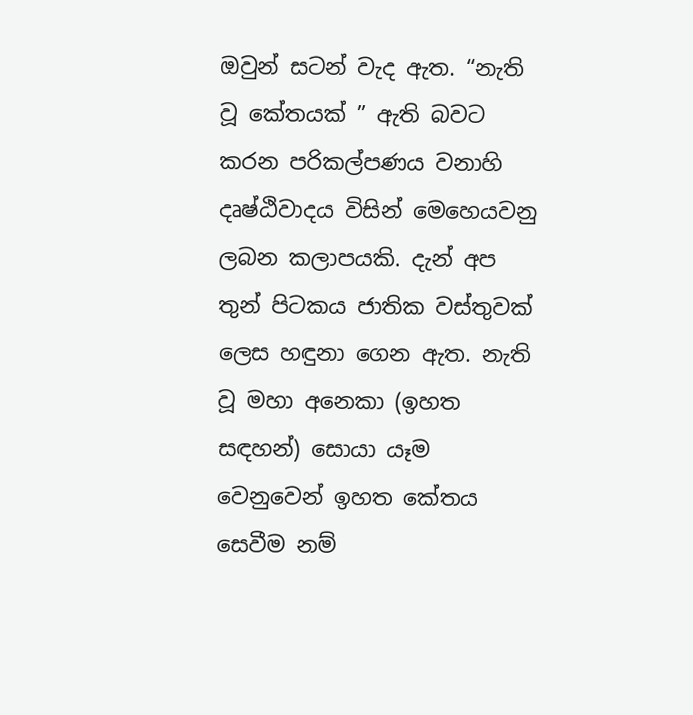ඔවුන් සටන් වැද ඇත. “නැති වූ කේතයක් ” ඇති බවට කරන පරිකල්පණය වනාහි දෘෂ්ඨිවාදය විසින් මෙහෙයවනු ලබන කලාපයකි. දැන් අප තුන් පිටකය ජාතික වස්තුවක් ලෙස හඳුනා ගෙන ඇත. නැති වූ මහා අනෙකා (ඉහත සඳහන්) සොයා යෑම වෙනුවෙන් ඉහත කේතය සෙවීම නම්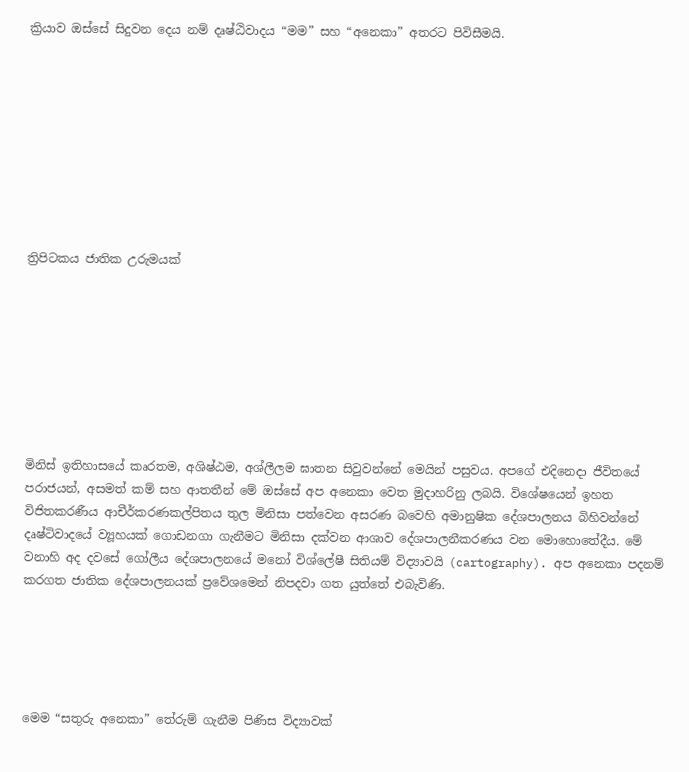ක්‍රියාව ඔස්සේ සිදුවන දෙය නම් දෘෂ්ඨිවාදය “මම” සහ “අනෙකා” අතරට පිවිසීමයි.









ත්‍රිපිටකය ජාතික උරුමයක්








මිනිස් ඉතිහාසයේ කෘරතම, අශිෂ්ඨම, අශ්ලීලම ඝාතන සිවුවන්නේ මෙයින් පසුවය. අපගේ එදිනෙදා ජීවිතයේ පරාජයන්, අසමත් කම් සහ ආතතීන් මේ ඔස්සේ අප අනෙකා වෙත මුදාහරිනු ලබයි. විශේෂයෙන් ඉහත විජිතකරණීය ආචීර්කරණකල්පිතය තුල මිනිසා පත්වෙන අසරණ බවෙහි අමානුෂික දේශපාලනය බිහිවන්නේ දෘෂ්ටිවාදයේ ව්‍යූහයක් ගොඩනගා ගැනීමට මිනිසා දක්වන ආශාව දේශපාලනීකරණය වන මොහොතේදීය. මේ වනාහි අද දවසේ ගෝලීය දේශපාලනයේ මනෝ විශ්ලේෂී සිතියම් විද්‍යාවයි (cartography). අප අනෙකා පදනම් කරගත ජාතික දේශපාලනයක් ප්‍රවේශමෙන් නිපදවා ගත යුත්තේ එබැවිණි.





මෙම “සතුරු අනෙකා” තේරුම් ගැනීම පිණිස විද්‍යාවක්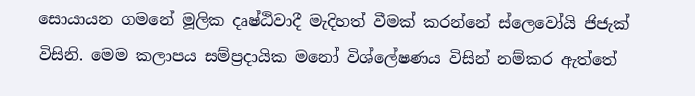සොයායන ගමනේ මූලික දෘෂ්ඨිවාදී මැදිහත් වීමක් කරන්නේ ස්ලෙවෝයි ජිජැක් විසිනි. මෙම කලාපය සම්ප්‍රදායික මනෝ විශ්ලේෂණය විසින් නම්කර ඇත්තේ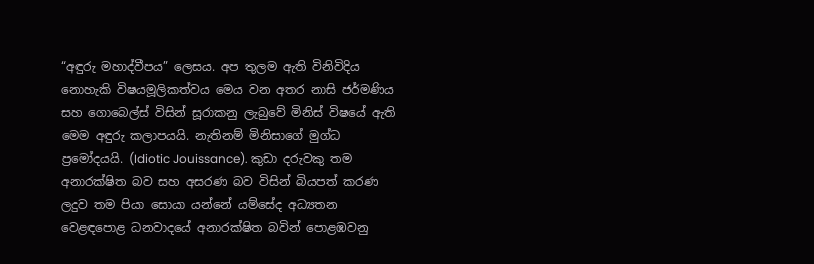“අඳුරු මහාද්වීපය” ලෙසය. අප තුලම ඇති විනිවිදිය නොහැකි විෂයමූලිකත්වය මෙය වන අතර නාසි ජර්මණිය සහ ගොබෙල්ස් විසින් සූරාකනු ලැබුවේ මිනිස් විෂයේ ඇති මෙම අඳුරු කලාපයයි. නැතිනම් මිනිසාගේ මුග්ධ ප්‍රමෝදයයි. (Idiotic Jouissance). කුඩා දරුවකු තම අනාරක්ෂිත බව සහ අසරණ බව විසින් බියපත් කරණ ලදුව තම පියා සොයා යන්නේ යම්සේද අධ්‍යතන වෙළඳපොළ ධනවාදයේ අනාරක්ෂිත බවින් පොළඹවනු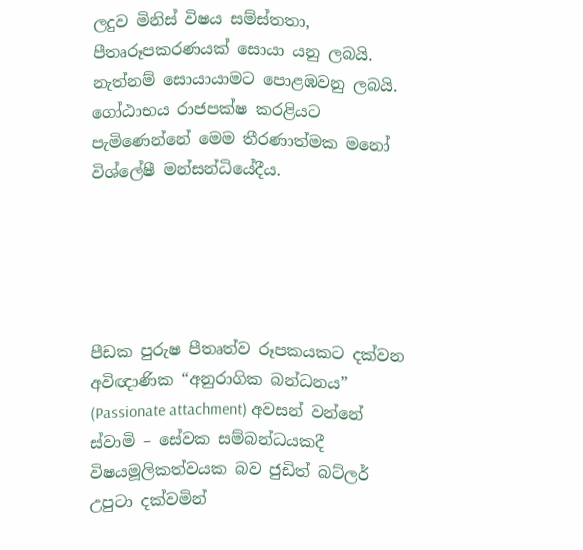ලදුව මිනිස් විෂය සම්ස්තතා, පීතෘරූපකරණයක් සොයා යනු ලබයි. නැත්නම් සොයායාමට පොළඹවනු ලබයි. ගෝඨාභය රාජපක්ෂ කරළියට පැමිණෙන්නේ මෙම තීරණාත්මක මනෝ විශ්ලේෂී මන්සන්ධියේදීය.





පීඩක පුරුෂ පීතෘත්ව රූපකයකට දක්වන අවිඥාණික “අනුරාගික බන්ධනය” (Passionate attachment) අවසන් වන්නේ ස්වාමි – සේවක සම්බන්ධයකදී විෂයමූලිකත්වයක බව ජුඩිත් බට්ලර් උපුටා දක්වමින්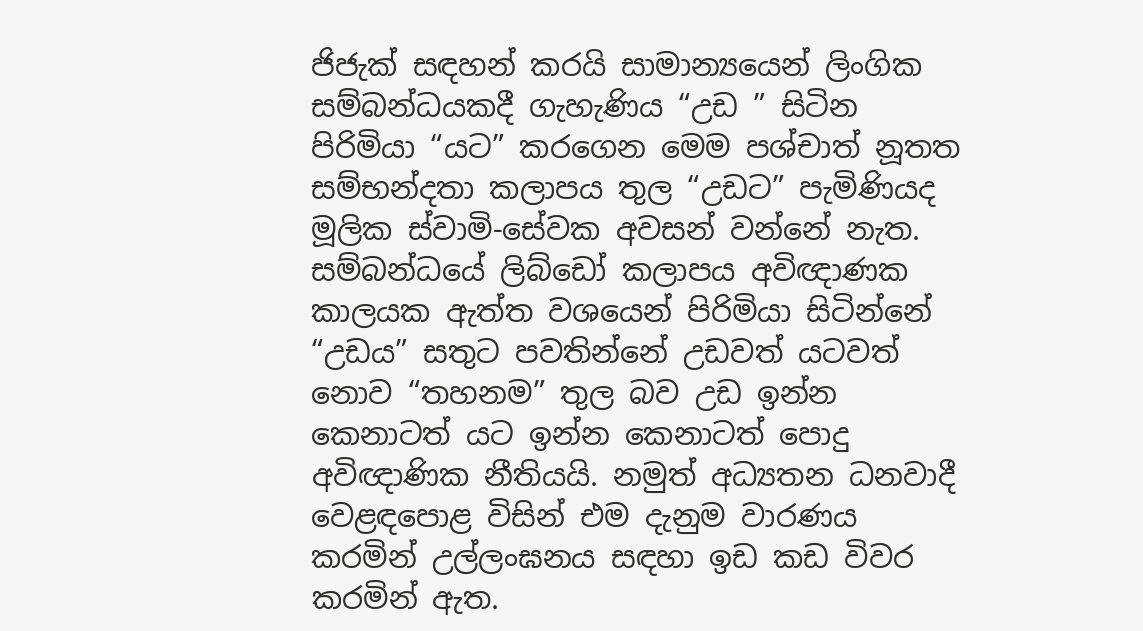ජිජැක් සඳහන් කරයි සාමාන්‍යයෙන් ලිංගික සම්බන්ධයකදී ගැහැණිය “උඩ ” සිටින පිරිමියා “යට” කරගෙන මෙම පශ්චාත් නූතත සම්භන්දතා කලාපය තුල “උඩට” පැමිණියද මූලික ස්වාමි-සේවක අවසන් වන්නේ නැත. සම්බන්ධයේ ලිබ්ඩෝ කලාපය අවිඥාණක කාලයක ඇත්ත වශයෙන් පිරිමියා සිටින්නේ “උඩය” සතුට පවතින්නේ උඩවත් යටවත් නොව “තහනම” තුල බව උඩ ඉන්න කෙනාටත් යට ඉන්න කෙනාටත් පොදු අවිඥාණික නීතියයි. නමුත් අධ්‍යතන ධනවාදී වෙළඳපොළ විසින් එම දැනුම වාරණය කරමින් උල්ලංඝනය සඳහා ඉඩ කඩ විවර කරමින් ඇත.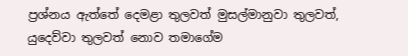ප්‍රශ්නය ඇත්තේ දෙමළා තුලවත් මුසල්මානුවා තුලවත්, යුදෙව්වා තුලවත් නොව තමාගේම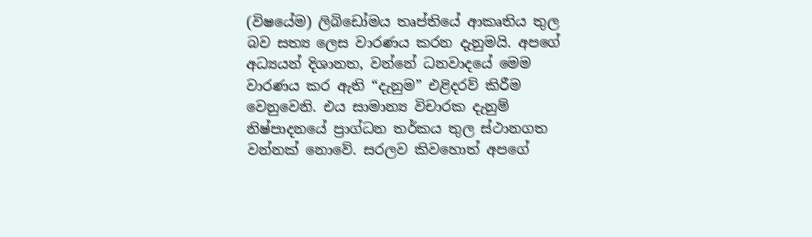(විෂයේම) ලිබිඩෝමය තෘප්තියේ ආකෘතිය තුල බව සත්‍ය ලෙස වාරණය කරන දැනුමයි. අපගේ අධ්‍යයන් දිශානත, වන්නේ ධනවාදයේ මෙම වාරණය කර ඇති “දැනුම” එළිදරව් කිරීම වෙනුවෙනි. එය සාමාන්‍ය විචාරක දැනුම් නිෂ්පාදනයේ ප්‍රාග්ධන තර්කය තුල ස්ථානගත වන්නක් නොවේ. සරලව කිවහොත් අපගේ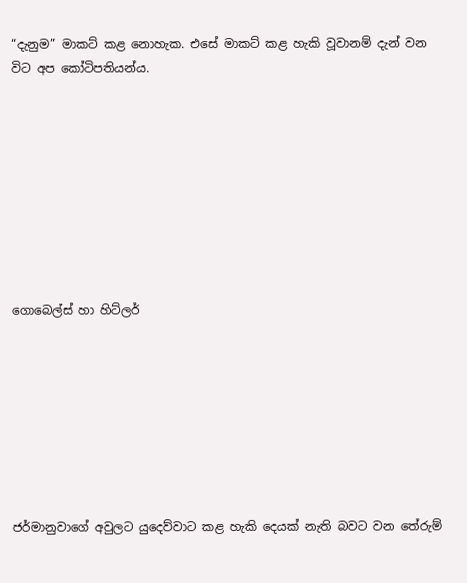“දැනුම” මාකට් කළ නොහැක. එසේ මාකට් කළ හැකි වූවානම් දැන් වන විට අප කෝටිපතියන්ය.









ගොබෙල්ස් හා හිට්ලර්








ජර්මානුවාගේ අවුලට යුදෙව්වාට කළ හැකි දෙයක් නැති බවට වන තේරුම්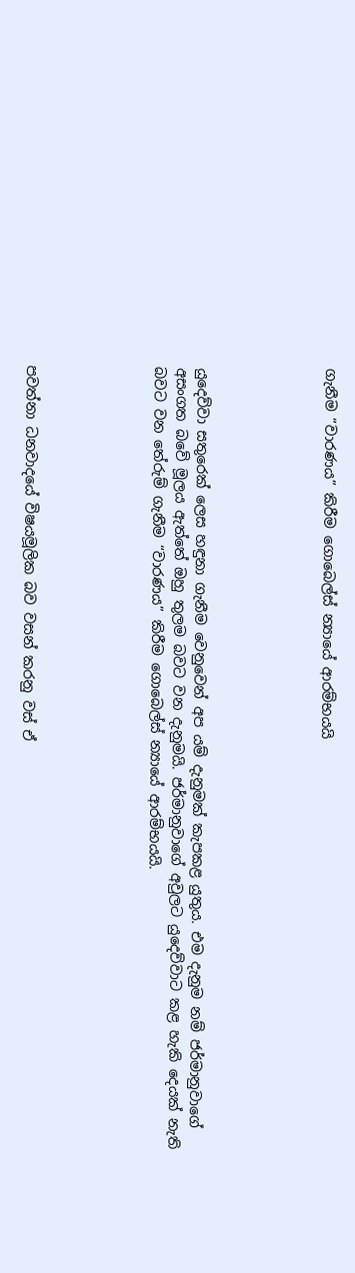ගැනීම “වාරණය” කිරීම ගොබෙල්ස් න්‍යායේ ආරම්භයයි





යුදෙව්වා සතුරෙක් ලෙස හඳුනා ගැනීම වෙනුවෙන් අප යම් දැනුමක් කැපකළ යුතුය. එම දැනුම නම් ජර්මානුවාගේ අසංගත බවේ මූලය ඇත්තේ ඔහු තුලම බවට වන දැනුමයි. ජර්මානුවාගේ අවුලට යුදෙව්වාට කළ හැකි දෙයක් නැති බවට වන තේරුම් ගැනීම “වාරණය” කිරීම ගොබෙල්ස් න්‍යායේ ආරම්භයයි.





පවත්නා ධනවාදයේ විෂයමූලික බව වසන් කරනු වස් ඒ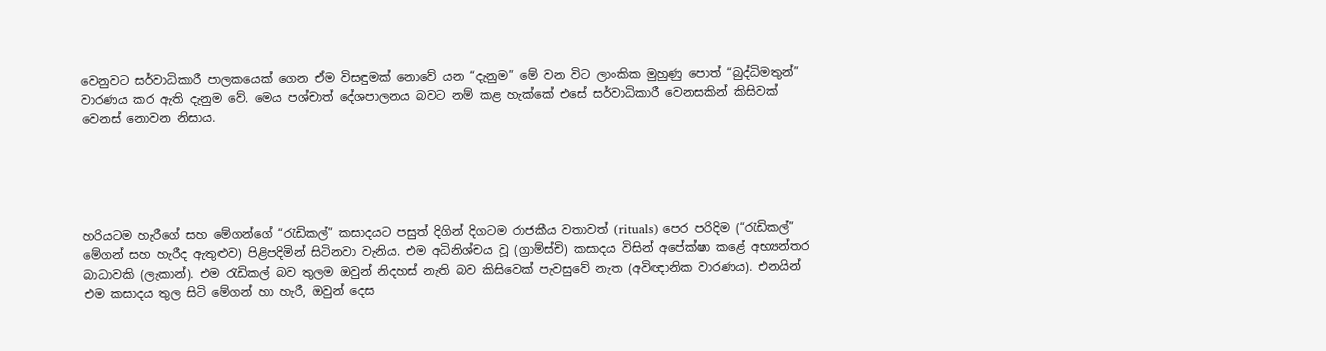වෙනුවට සර්වාධිකාරී පාලකයෙක් ගෙන ඒම විසඳුමක් නොවේ යන “දැනුම” මේ වන විට ලාංකික මුහුණු පොත් “බුද්ධිමතුන්” වාරණය කර ඇති දැනුම වේ. මෙය පශ්චාත් දේශපාලනය බවට නම් කළ හැක්කේ එසේ සර්වාධිකාරී වෙනසකින් කිසිවක් වෙනස් නොවන නිසාය.





හරියටම හැරීගේ සහ මේගන්ගේ “රැඩිකල්” කසාදයට පසුත් දිගින් දිගටම රාජකීය වතාවත් (rituals) පෙර පරිදිම (“රැඩිකල්” මේගන් සහ හැරීද ඇතුළුව) පිළිපදිමින් සිටිනවා වැනිය. එම අධිනිශ්චය වූ (ග්‍රාම්ස්චි) කසාදය විසින් අපේක්ෂා කළේ අභ්‍යන්තර බාධාවකි (ලැකාන්). එම රැඩිකල් බව තුලම ඔවුන් නිදහස් නැති බව කිසිවෙක් පැවසුවේ නැත (අවිඥානික වාරණය). එනයින් එම කසාදය තුල සිටි මේගන් හා හැරී, ඔවුන් දෙස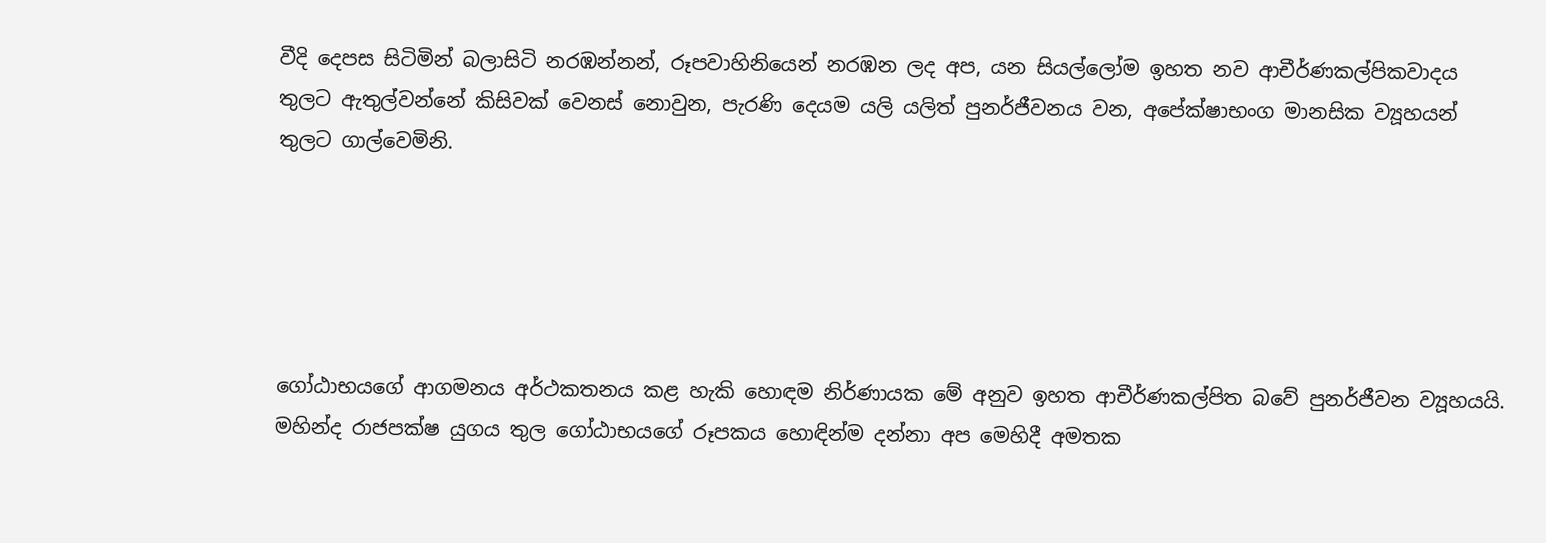වීදි දෙපස සිටිමින් බලාසිටි නරඹන්නන්, රූපවාහිනියෙන් නරඹන ලද අප, යන සියල්ලෝම ඉහත නව ආචීර්ණකල්පිකවාදය තුලට ඇතුල්වන්නේ කිසිවක් වෙනස් නොවුන, පැරණි දෙයම යලි යලිත් පුනර්ජීවනය වන, අපේක්ෂාභංග මානසික ව්‍යූහයන් තුලට ගාල්වෙමිනි.





ගෝඨාභයගේ ආගමනය අර්ථකතනය කළ හැකි හොඳම නිර්ණායක මේ අනුව ඉහත ආචීර්ණකල්පිත බවේ පුනර්ජීවන ව්‍යූහයයි. මහින්ද රාජපක්ෂ යුගය තුල ගෝඨාභයගේ රූපකය හොඳින්ම දන්නා අප මෙහිදී අමතක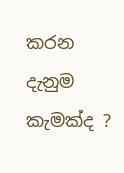කරන දැනුම කැමක්ද ?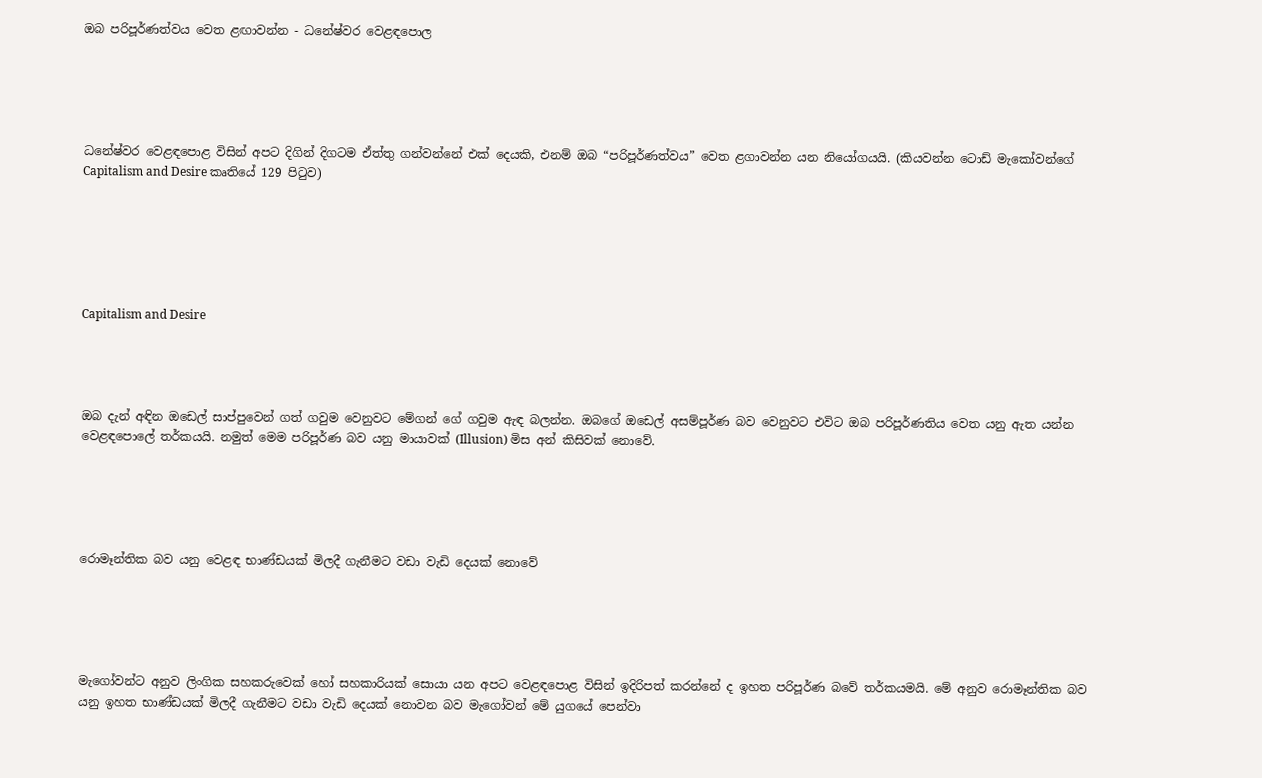ඔබ පරිපූර්ණත්වය වෙත ළඟාවන්න - ධනේෂ්වර වෙළඳපොල





ධනේෂ්වර වෙළඳපොළ විසින් අපට දිගින් දිගටම ඒත්තු ගන්වන්නේ එක් දෙයකි, එනම් ඔබ “පරිපූර්ණත්වය” වෙත ළගාවන්න යන නියෝගයයි. (කියවන්න ටොඩ් මැකෝවන්ගේ Capitalism and Desire කෘතියේ 129 පිටුව)






Capitalism and Desire




ඔබ දැන් අඳින ඔඩෙල් සාප්පුවෙන් ගත් ගවුම වෙනුවට මේගන් ගේ ගවුම ඇඳ බලන්න. ඔබගේ ඔඩෙල් අසම්පූර්ණ බව වෙනුවට එවිට ඔබ පරිපූර්ණතිය වෙත යනු ඇත යන්න වෙළඳපොලේ තර්කයයි. නමුත් මෙම පරිපූර්ණ බව යනු මායාවක් (Illusion) මිස අන් කිසිවක් නොවේ.





රොමෑන්තික බව යනු වෙළඳ භාණ්ඩයක් මිලදී ගැනීමට වඩා වැඩි දෙයක් නොවේ





මැගෝවන්ට අනුව ලිංගික සහකරුවෙක් හෝ සහකාරියක් සොයා යන අපට වෙළඳපොළ විසින් ඉදිරිපත් කරන්නේ ද ඉහත පරිපූර්ණ බවේ තර්කයමයි. මේ අනුව රොමෑන්තික බව යනු ඉහත භාණ්ඩයක් මිලදී ගැනීමට වඩා වැඩි දෙයක් නොවන බව මැගෝවන් මේ යුගයේ පෙන්වා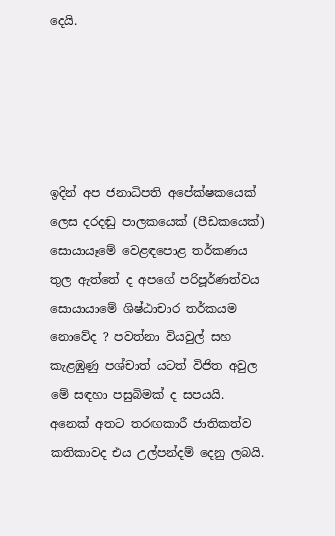දෙයි.





ඉදින් අප ජනාධිපති අපේක්ෂකයෙක් ලෙස දරදඬු පාලකයෙක් (පීඩකයෙක්) සොයායෑමේ වෙළඳපොළ තර්කණය තුල ඇත්තේ ද අපගේ පරිපූර්ණත්වය සොයායාමේ ශිෂ්ඨාචාර තර්කයම නොවේද ? පවත්නා වියවුල් සහ කැළඹුණු පශ්චාත් යටත් විජිත අවුල මේ සඳහා පසුබිමක් ද සපයයි. අනෙක් අතට තරඟකාරී ජාතිකත්ව කතිකාවද එය උල්පන්දම් දෙනු ලබයි.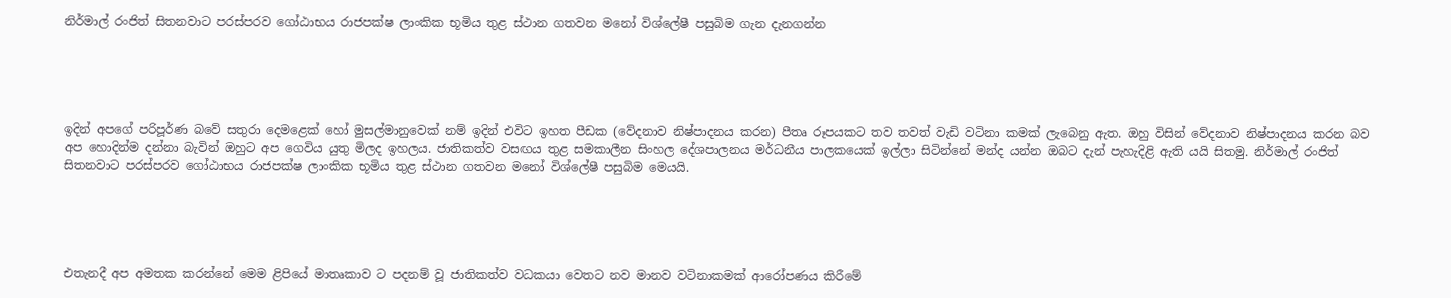නිර්මාල් රංජිත් සිතනවාට පරස්පරව ගෝඨාභය රාජපක්ෂ ලාංකික භූමිය තුළ ස්ථාන ගතවන මනෝ විශ්ලේෂී පසුබිම ගැන දැනගන්න





ඉදින් අපගේ පරිපූර්ණ බවේ සතුරා දෙමළෙක් හෝ මුසල්මානුවෙක් නම් ඉදින් එවිට ඉහත පීඩක (වේදනාව නිෂ්පාදනය කරන) පීතෘ රූපයකට තව තවත් වැඩි වටිනා කමක් ලැබෙනු ඇත. ඔහු විසින් වේදනාව නිෂ්පාදනය කරන බව අප හොදින්ම දන්නා බැවින් ඔහුට අප ගෙවිය යුතු මිලද ඉහලය. ජාතිකත්ව වසඟය තුළ සමකාලීන සිංහල දේශපාලනය මර්ධනීය පාලකයෙක් ඉල්ලා සිටින්නේ මන්ද යන්න ඔබට දැන් පැහැදිළි ඇති යයි සිතමු. නිර්මාල් රංජිත් සිතනවාට පරස්පරව ගෝඨාභය රාජපක්ෂ ලාංකික භූමිය තුළ ස්ථාන ගතවන මනෝ විශ්ලේෂී පසුබිම මෙයයි.





එතැනදී අප අමතක කරන්නේ මෙම ළිපියේ මාතෘකාව ට පදනම් වූ ජාතිකත්ව වධකයා වෙතට නව මානව වටිනාකමක් ආරෝපණය කිරීමේ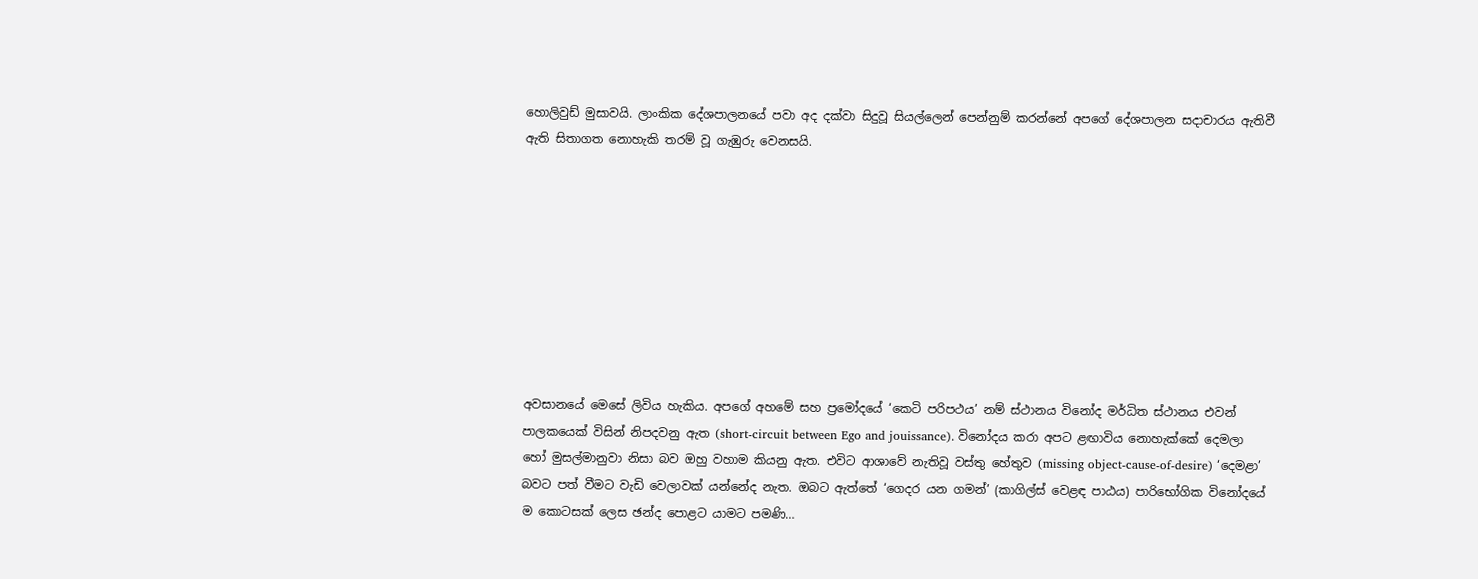හොලිවුඩ් මුසාවයි. ලාංකික දේශපාලනයේ පවා අද දක්වා සිදුවූ සියල්ලෙන් පෙන්නුම් කරන්නේ අපගේ දේශපාලන සදාචාරය ඇතිවී ඇති සිතාගත නොහැකි තරම් වූ ගැඹුරු වෙනසයි.









අවසානයේ මෙසේ ලිවිය හැකිය. අපගේ අහමේ සහ ප්‍රමෝදයේ ‘කෙටි පරිපථය’ නම් ස්ථානය විනෝද මර්ධිත ස්ථානය එවන් පාලකයෙක් විසින් නිපදවනු ඇත (short-circuit between Ego and jouissance). විනෝදය කරා අපට ළඟාවිය නොහැක්කේ දෙමලා හෝ මුසල්මානුවා නිසා බව ඔහු වහාම කියනු ඇත. එවිට ආශාවේ නැතිවූ වස්තු හේතුව (missing object-cause-of-desire) ‘දෙමළා’ බවට පත් වීමට වැඩි වෙලාවක් යන්නේද නැත. ඔබට ඇත්තේ ‘ගෙදර යන ගමන්’ (කාගිල්ස් වෙළඳ පාඨය) පාරිභෝගික විනෝදයේ ම කොටසක් ලෙස ඡන්ද පොළට යාමට පමණි…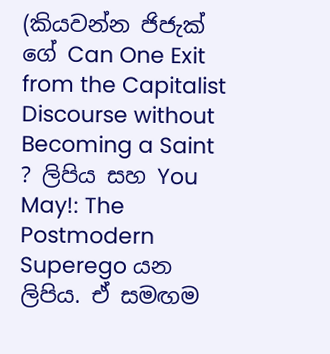(කියවන්න ජිජැක් ගේ Can One Exit from the Capitalist Discourse without Becoming a Saint ? ලිපිය සහ You May!: The Postmodern Superego යන ලිපිය. ඒ සමඟම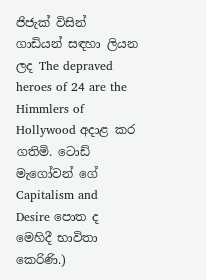ජිජැක් විසින් ගාඩියන් සඳහා ලියන ලද The depraved heroes of 24 are the Himmlers of Hollywood අදාළ කර ගතිමි. ටොඩ් මැගෝවන් ගේ Capitalism and Desire පොත ද මෙහිදී භාවිතා කෙරිණි.)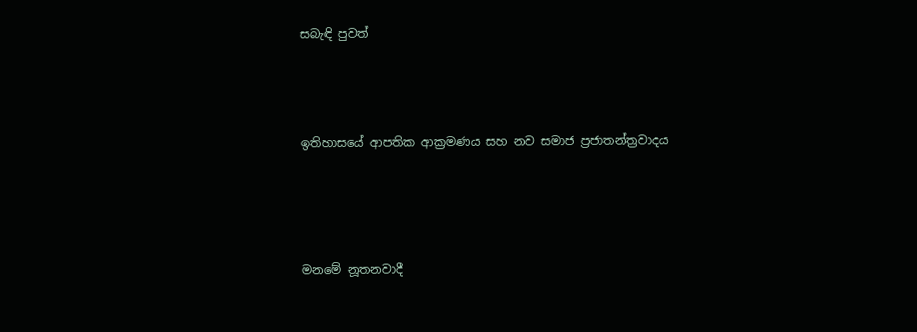සබැඳි පුවත්





ඉතිහාසයේ ආපතික ආක්‍රමණය සහ නව සමාජ ප්‍රජාතන්ත්‍රවාදය






මනමේ නූතනවාදී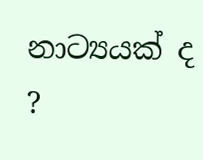නාට්‍යයක් ද ?